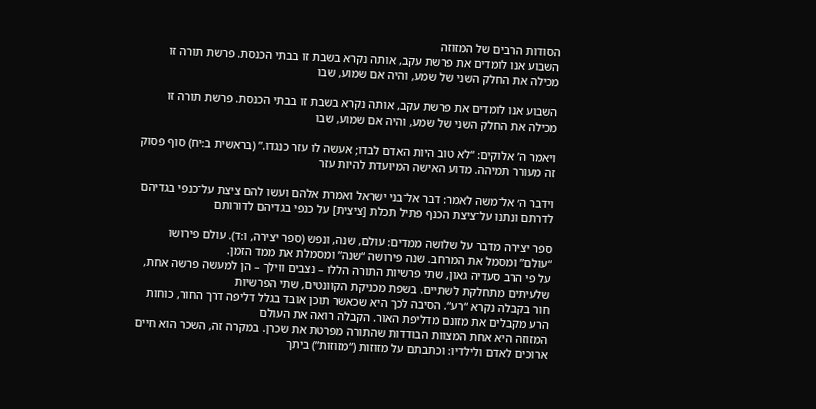הסודות הרבים של המזוזה
השבוע אנו לומדים את פרשת עקב, אותה נקרא בשבת זו בבתי הכנסת. פרשת תורה זו מכילה את החלק השני של שמע, והיה אם שמוע, שבו

השבוע אנו לומדים את פרשת עקב, אותה נקרא בשבת זו בבתי הכנסת. פרשת תורה זו מכילה את החלק השני של שמע, והיה אם שמוע, שבו

ויאמר ה’ אלוקים: “לא טוב היות האדם לבדו; אעשה לו עזר כנגדו.” (בראשית ב:יח) סוף פסוק זה מעורר תמיהה. מדוע האישה המיועדת להיות עזר

וידבר ה׳ אל־משה לאמר: דבר אל־בני ישראל ואמרת אלהם ועשו להם ציצת על־כנפי בגדיהם לדרתם ונתנו על־ציצת הכנף פתיל תכלת [ציצית] על כנפי בגדיהם לדורותם

ספר יצירה מדבר על שלושה ממדים: עולם, שנה, ונפש (ספר יצירה, ו:ד). עולם פירושו “עולם” ומסמל את המרחב. שנה פירושה “שנה” ומסמלת את ממד הזמן.
על פי הרב סעדיה גאון, שתי פרשיות התורה הללו – נצבים ווילך – הן למעשה פרשה אחת, שלעיתים מתחלקת לשתיים. בשפת מכניקת הקוונטים, שתי הפרשיות
חור בקבלה נקרא “רע“. הסיבה לכך היא שכאשר תוכן אובד בגלל דליפה דרך החור, כוחות הרע מקבלים את מזונם מדליפת האור. הקבלה רואה את העולם
המזוזה היא אחת המצוות הבודדות שהתורה מפרטת את שכרן. במקרה זה, השכר הוא חיים ארוכים לאדם ולילדיו: וכתבתם על מזוזות (“מזוזות”) ביתך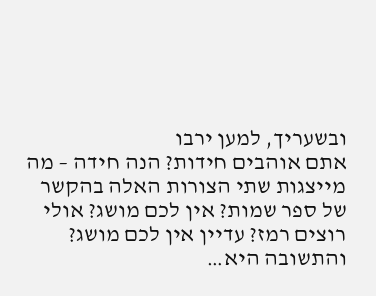ובשעריך, למען ירבו
אתם אוהבים חידות? הנה חידה – מה מייצגות שתי הצורות האלה בהקשר של ספר שמות? אין לכם מושג? אולי רוצים רמז? עדיין אין לכם מושג?
והתשובה היא…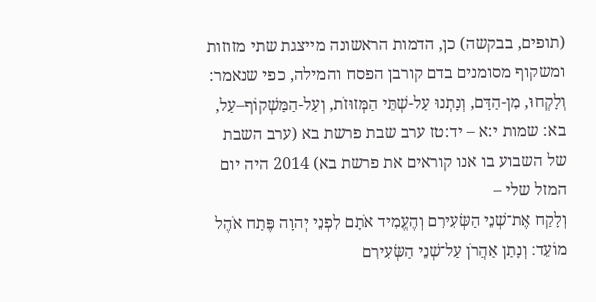(תופים, בבקשה) כן, הדמות הראשונה מייצגת שתי מזוזות ומשקוף מסומנים בדם קורבן הפסח והמילה, כפי שנאמר: וְלָקְחוּ, מִן-הַדָּם, וְנָתְנוּ עַל-שְׁתֵּי הַמְּזוּזֹת, וְעַל-הַמַּשְׁקוֹף–עַל,
בא: שמות י:א – יד:טז ערב שבת פרשת בא (ערב השבת של השבוע בו אנו קוראים את פרשת בא) 2014 היה יום המזל שלי –
וְלָקַח אֶת־שְׁנֵי הַשְּׂעִירִם וְהֶעֱמִיד אֹתָם לִפְנֵי יְהוָה פֶּתַח אֹהֶל מוֹעֵד׃ וְנָתַן אַהֲרֹן עַל־שְׁנֵי הַשְּׂעִירִם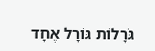גֹּרָלוֹת גּוֹרָל אֶחָד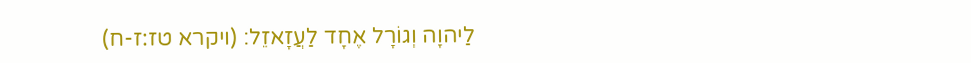לַיהוָה וְגוֹרָל אֶחָד לַעֲזָאזֵל׃ (ויקרא טז:ז-ח)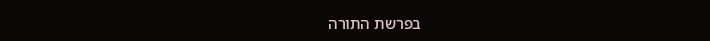בפרשת התורה